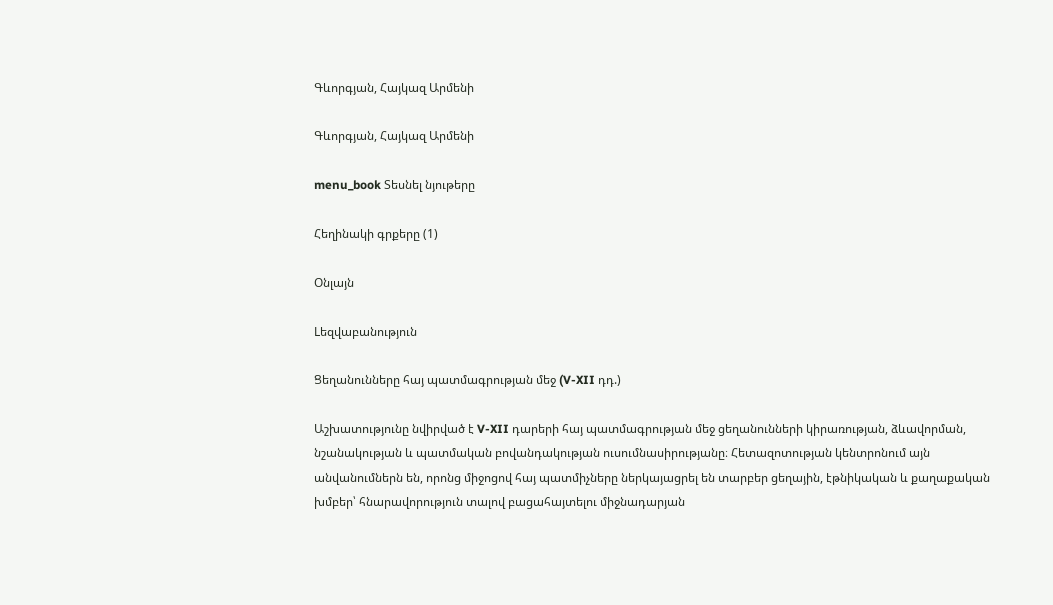Գևորգյան, Հայկազ Արմենի

Գևորգյան, Հայկազ Արմենի

menu_book Տեսնել նյութերը

Հեղինակի գրքերը (1)

Օնլայն

Lեզվաբանություն

Ցեղանունները հայ պատմագրության մեջ (V-XII դդ.)

Աշխատությունը նվիրված է V-XII դարերի հայ պատմագրության մեջ ցեղանունների կիրառության, ձևավորման, նշանակության և պատմական բովանդակության ուսումնասիրությանը։ Հետազոտության կենտրոնում այն անվանումներն են, որոնց միջոցով հայ պատմիչները ներկայացրել են տարբեր ցեղային, էթնիկական և քաղաքական խմբեր՝ հնարավորություն տալով բացահայտելու միջնադարյան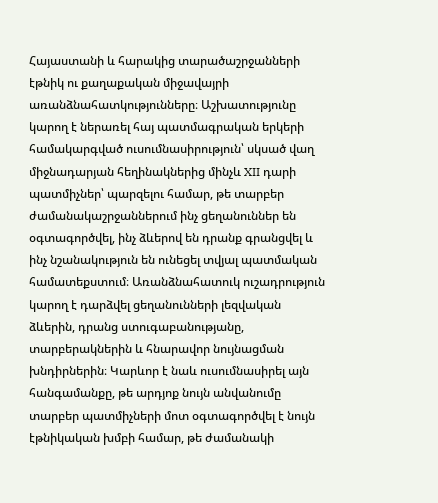Հայաստանի և հարակից տարածաշրջանների էթնիկ ու քաղաքական միջավայրի առանձնահատկությունները։ Աշխատությունը կարող է ներառել հայ պատմագրական երկերի համակարգված ուսումնասիրություն՝ սկսած վաղ միջնադարյան հեղինակներից մինչև XII դարի պատմիչներ՝ պարզելու համար, թե տարբեր ժամանակաշրջաններում ինչ ցեղանուններ են օգտագործվել, ինչ ձևերով են դրանք գրանցվել և ինչ նշանակություն են ունեցել տվյալ պատմական համատեքստում։ Առանձնահատուկ ուշադրություն կարող է դարձվել ցեղանունների լեզվական ձևերին, դրանց ստուգաբանությանը, տարբերակներին և հնարավոր նույնացման խնդիրներին։ Կարևոր է նաև ուսումնասիրել այն հանգամանքը, թե արդյոք նույն անվանումը տարբեր պատմիչների մոտ օգտագործվել է նույն էթնիկական խմբի համար, թե ժամանակի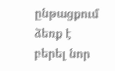ընթացքում ձեռք է բերել նոր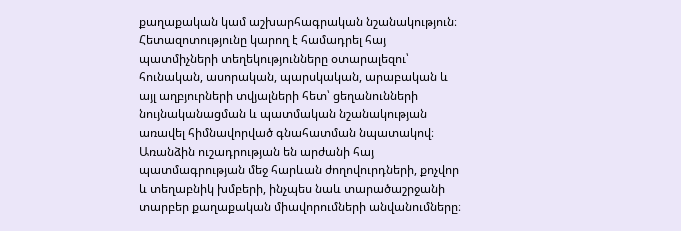քաղաքական կամ աշխարհագրական նշանակություն։ Հետազոտությունը կարող է համադրել հայ պատմիչների տեղեկությունները օտարալեզու՝ հունական, ասորական, պարսկական, արաբական և այլ աղբյուրների տվյալների հետ՝ ցեղանունների նույնականացման և պատմական նշանակության առավել հիմնավորված գնահատման նպատակով։ Առանձին ուշադրության են արժանի հայ պատմագրության մեջ հարևան ժողովուրդների, քոչվոր և տեղաբնիկ խմբերի, ինչպես նաև տարածաշրջանի տարբեր քաղաքական միավորումների անվանումները։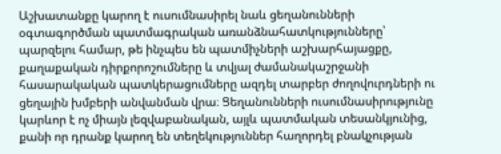Աշխատանքը կարող է ուսումնասիրել նաև ցեղանունների օգտագործման պատմագրական առանձնահատկությունները՝ պարզելու համար, թե ինչպես են պատմիչների աշխարհայացքը, քաղաքական դիրքորոշումները և տվյալ ժամանակաշրջանի հասարակական պատկերացումները ազդել տարբեր ժողովուրդների ու ցեղային խմբերի անվանման վրա։ Ցեղանունների ուսումնասիրությունը կարևոր է ոչ միայն լեզվաբանական, այլև պատմական տեսանկյունից, քանի որ դրանք կարող են տեղեկություններ հաղորդել բնակչության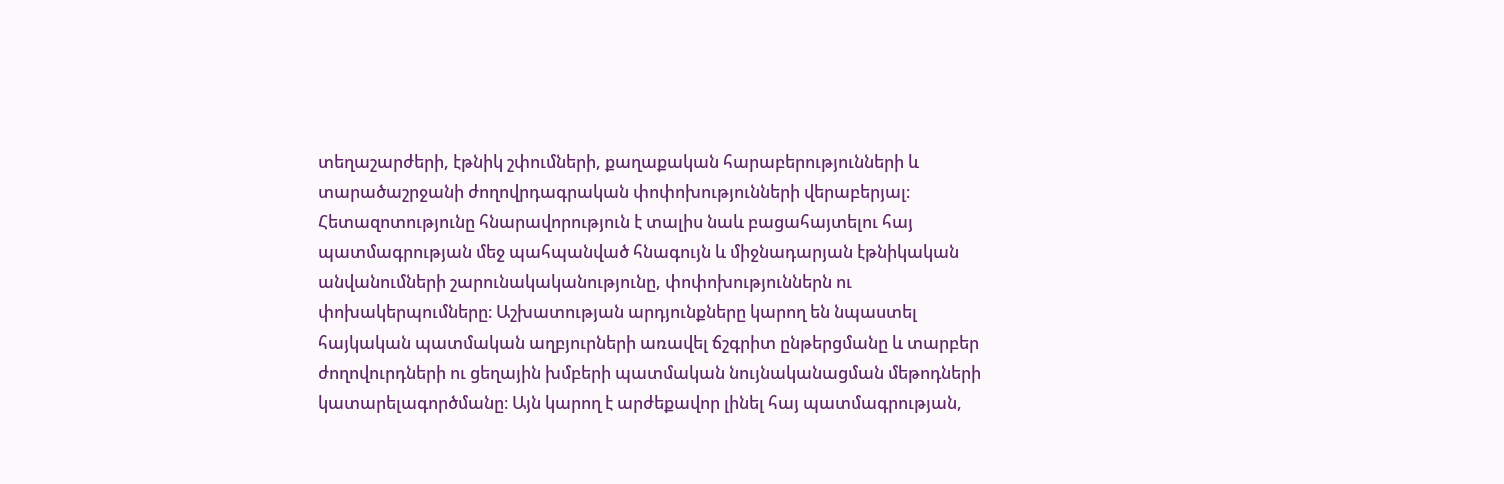տեղաշարժերի, էթնիկ շփումների, քաղաքական հարաբերությունների և տարածաշրջանի ժողովրդագրական փոփոխությունների վերաբերյալ։ Հետազոտությունը հնարավորություն է տալիս նաև բացահայտելու հայ պատմագրության մեջ պահպանված հնագույն և միջնադարյան էթնիկական անվանումների շարունակականությունը, փոփոխություններն ու փոխակերպումները։ Աշխատության արդյունքները կարող են նպաստել հայկական պատմական աղբյուրների առավել ճշգրիտ ընթերցմանը և տարբեր ժողովուրդների ու ցեղային խմբերի պատմական նույնականացման մեթոդների կատարելագործմանը։ Այն կարող է արժեքավոր լինել հայ պատմագրության,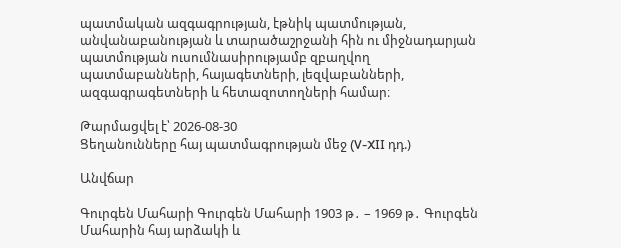պատմական ազգագրության, էթնիկ պատմության, անվանաբանության և տարածաշրջանի հին ու միջնադարյան պատմության ուսումնասիրությամբ զբաղվող պատմաբանների, հայագետների, լեզվաբանների, ազգագրագետների և հետազոտողների համար։

Թարմացվել է՝ 2026-08-30
Ցեղանունները հայ պատմագրության մեջ (V-XII դդ.)

Անվճար

Գուրգեն Մահարի Գուրգեն Մահարի 1903 թ․ – 1969 թ․ Գուրգեն Մահարին հայ արձակի և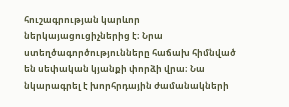հուշագրության կարևոր ներկայացուցիչներից է։ Նրա ստեղծագործությունները հաճախ հիմնված են սեփական կյանքի փորձի վրա։ Նա նկարագրել է խորհրդային ժամանակների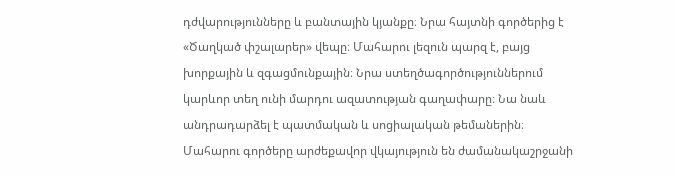դժվարությունները և բանտային կյանքը։ Նրա հայտնի գործերից է «Ծաղկած փշալարեր» վեպը։ Մահարու լեզուն պարզ է, բայց խորքային և զգացմունքային։ Նրա ստեղծագործություններում կարևոր տեղ ունի մարդու ազատության գաղափարը։ Նա նաև անդրադարձել է պատմական և սոցիալական թեմաներին։ Մահարու գործերը արժեքավոր վկայություն են ժամանակաշրջանի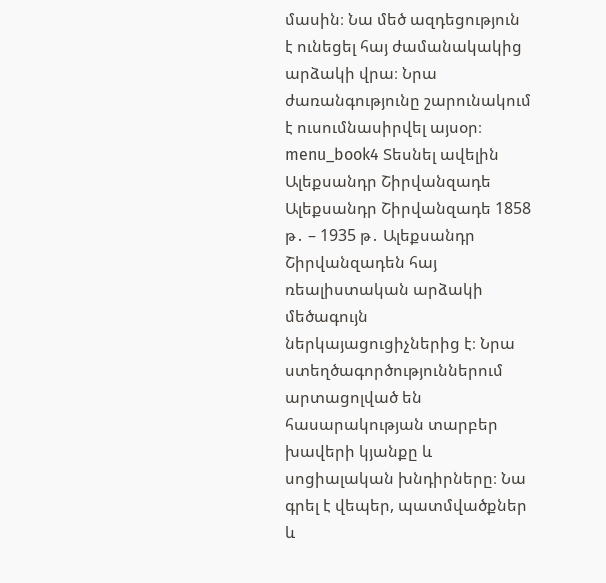մասին։ Նա մեծ ազդեցություն է ունեցել հայ ժամանակակից արձակի վրա։ Նրա ժառանգությունը շարունակում է ուսումնասիրվել այսօր։ menu_book4 Տեսնել ավելին Ալեքսանդր Շիրվանզադե Ալեքսանդր Շիրվանզադե 1858 թ․ – 1935 թ․ Ալեքսանդր Շիրվանզադեն հայ ռեալիստական արձակի մեծագույն ներկայացուցիչներից է։ Նրա ստեղծագործություններում արտացոլված են հասարակության տարբեր խավերի կյանքը և սոցիալական խնդիրները։ Նա գրել է վեպեր, պատմվածքներ և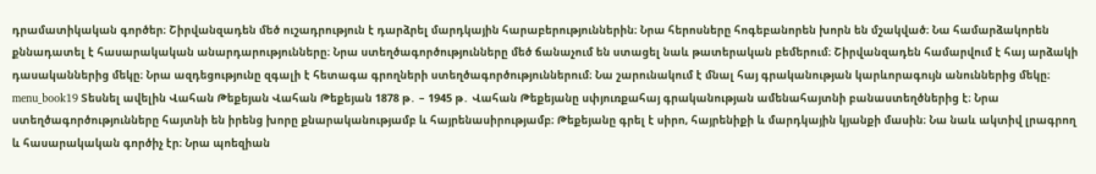դրամատիկական գործեր։ Շիրվանզադեն մեծ ուշադրություն է դարձրել մարդկային հարաբերություններին։ Նրա հերոսները հոգեբանորեն խորն են մշակված։ Նա համարձակորեն քննադատել է հասարակական անարդարությունները։ Նրա ստեղծագործությունները մեծ ճանաչում են ստացել նաև թատերական բեմերում։ Շիրվանզադեն համարվում է հայ արձակի դասականներից մեկը։ Նրա ազդեցությունը զգալի է հետագա գրողների ստեղծագործություններում։ Նա շարունակում է մնալ հայ գրականության կարևորագույն անուններից մեկը։ menu_book19 Տեսնել ավելին Վահան Թեքեյան Վահան Թեքեյան 1878 թ․ – 1945 թ․ Վահան Թեքեյանը սփյուռքահայ գրականության ամենահայտնի բանաստեղծներից է։ Նրա ստեղծագործությունները հայտնի են իրենց խորը քնարականությամբ և հայրենասիրությամբ։ Թեքեյանը գրել է սիրո, հայրենիքի և մարդկային կյանքի մասին։ Նա նաև ակտիվ լրագրող և հասարակական գործիչ էր։ Նրա պոեզիան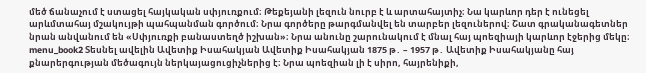մեծ ճանաչում է ստացել հայկական սփյուռքում։ Թեքեյանի լեզուն նուրբ է և արտահայտիչ։ Նա կարևոր դեր է ունեցել արևմտահայ մշակույթի պահպանման գործում։ Նրա գործերը թարգմանվել են տարբեր լեզուներով։ Շատ գրականագետներ նրան անվանում են «Սփյուռքի բանաստեղծ իշխան»։ Նրա անունը շարունակում է մնալ հայ պոեզիայի կարևոր էջերից մեկը։ menu_book2 Տեսնել ավելին Ավետիք Իսահակյան Ավետիք Իսահակյան 1875 թ․ – 1957 թ․ Ավետիք Իսահակյանը հայ քնարերգության մեծագույն ներկայացուցիչներից է։ Նրա պոեզիան լի է սիրո, հայրենիքի,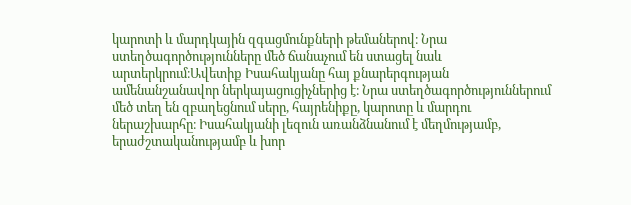կարոտի և մարդկային զգացմունքների թեմաներով։ Նրա ստեղծագործությունները մեծ ճանաչում են ստացել նաև արտերկրում։Ավետիք Իսահակյանը հայ քնարերգության ամենանշանավոր ներկայացուցիչներից է։ Նրա ստեղծագործություններում մեծ տեղ են զբաղեցնում սերը, հայրենիքը, կարոտը և մարդու ներաշխարհը։ Իսահակյանի լեզուն առանձնանում է մեղմությամբ, երաժշտականությամբ և խոր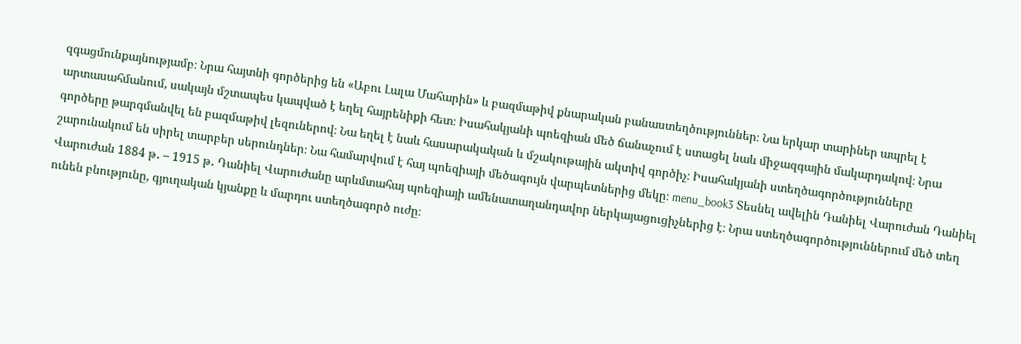զգացմունքայնությամբ։ Նրա հայտնի գործերից են «Աբու Լալա Մահարին» և բազմաթիվ քնարական բանաստեղծություններ։ Նա երկար տարիներ ապրել է արտասահմանում, սակայն մշտապես կապված է եղել հայրենիքի հետ։ Իսահակյանի պոեզիան մեծ ճանաչում է ստացել նաև միջազգային մակարդակով։ Նրա գործերը թարգմանվել են բազմաթիվ լեզուներով։ Նա եղել է նաև հասարակական և մշակութային ակտիվ գործիչ։ Իսահակյանի ստեղծագործությունները շարունակում են սիրել տարբեր սերունդներ։ Նա համարվում է հայ պոեզիայի մեծագույն վարպետներից մեկը։ menu_book3 Տեսնել ավելին Դանիել Վարուժան Դանիել Վարուժան 1884 թ․ – 1915 թ․ Դանիել Վարուժանը արևմտահայ պոեզիայի ամենատաղանդավոր ներկայացուցիչներից է։ Նրա ստեղծագործություններում մեծ տեղ ունեն բնությունը, գյուղական կյանքը և մարդու ստեղծագործ ուժը։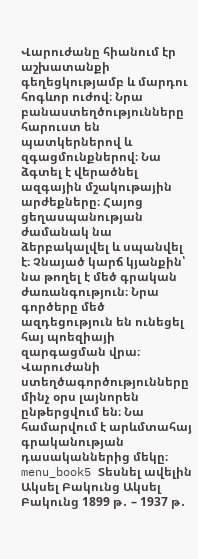Վարուժանը հիանում էր աշխատանքի գեղեցկությամբ և մարդու հոգևոր ուժով։ Նրա բանաստեղծությունները հարուստ են պատկերներով և զգացմունքներով։ Նա ձգտել է վերածնել ազգային մշակութային արժեքները։ Հայոց ցեղասպանության ժամանակ նա ձերբակալվել և սպանվել է։ Չնայած կարճ կյանքին՝ նա թողել է մեծ գրական ժառանգություն։ Նրա գործերը մեծ ազդեցություն են ունեցել հայ պոեզիայի զարգացման վրա։ Վարուժանի ստեղծագործությունները մինչ օրս լայնորեն ընթերցվում են։ Նա համարվում է արևմտահայ գրականության դասականներից մեկը։ menu_book5 Տեսնել ավելին Ակսել Բակունց Ակսել Բակունց 1899 թ․ – 1937 թ․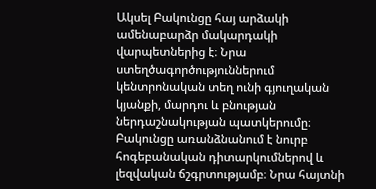Ակսել Բակունցը հայ արձակի ամենաբարձր մակարդակի վարպետներից է։ Նրա ստեղծագործություններում կենտրոնական տեղ ունի գյուղական կյանքի, մարդու և բնության ներդաշնակության պատկերումը։ Բակունցը առանձնանում է նուրբ հոգեբանական դիտարկումներով և լեզվական ճշգրտությամբ։ Նրա հայտնի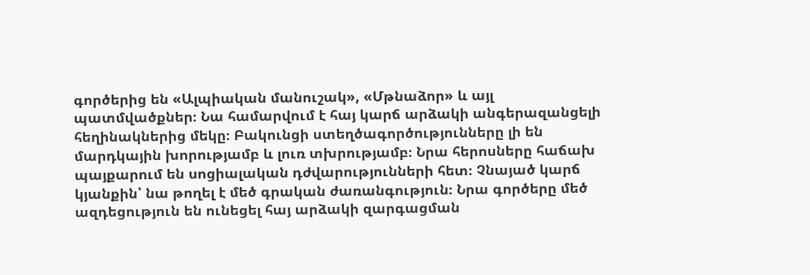գործերից են «Ալպիական մանուշակ», «Մթնաձոր» և այլ պատմվածքներ։ Նա համարվում է հայ կարճ արձակի անգերազանցելի հեղինակներից մեկը։ Բակունցի ստեղծագործությունները լի են մարդկային խորությամբ և լուռ տխրությամբ։ Նրա հերոսները հաճախ պայքարում են սոցիալական դժվարությունների հետ։ Չնայած կարճ կյանքին՝ նա թողել է մեծ գրական ժառանգություն։ Նրա գործերը մեծ ազդեցություն են ունեցել հայ արձակի զարգացման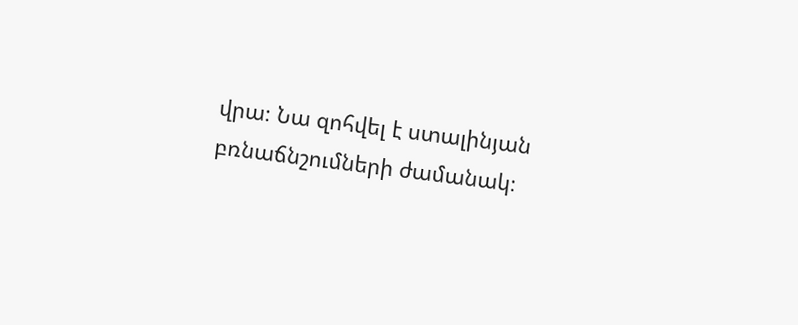վրա։ Նա զոհվել է ստալինյան բռնաճնշումների ժամանակ։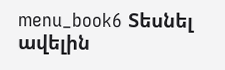menu_book6 Տեսնել ավելին